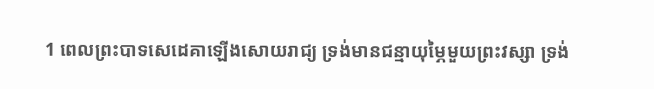1 ពេលព្រះបាទសេដេគាឡើងសោយរាជ្យ ទ្រង់មានជន្មាយុម្ភៃមួយព្រះវស្សា ទ្រង់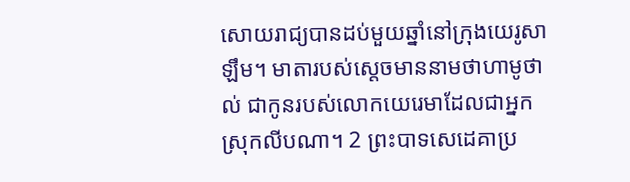សោយរាជ្យបានដប់មួយឆ្នាំនៅក្រុងយេរូសាឡឹម។ មាតារបស់ស្តេចមាននាមថាហាមូថាល់ ជាកូនរបស់លោកយេរេមាដែលជាអ្នកស្រុកលីបណា។ 2 ព្រះបាទសេដេគាប្រ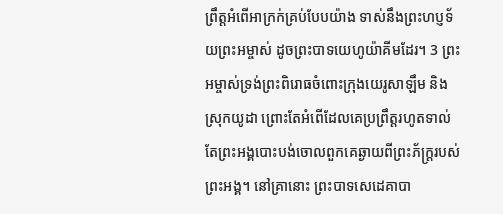ព្រឹត្តអំពើអាក្រក់គ្រប់បែបយ៉ាង ទាស់នឹងព្រះហប្ញទ័យព្រះអម្ចាស់ ដូចព្រះបាទយេហូយ៉ាគីមដែរ។ 3 ព្រះអម្ចាស់ទ្រង់ព្រះពិរោធចំពោះក្រុងយេរូសាឡឹម និង ស្រុកយូដា ព្រោះតែអំពើដែលគេប្រព្រឹត្តរហូតទាល់តែព្រះអង្គបោះបង់ចោលពួកគេឆ្ងាយពីព្រះភ័ក្ត្ររបស់ព្រះអង្គ។ នៅគ្រានោះ ព្រះបាទសេដេគាបា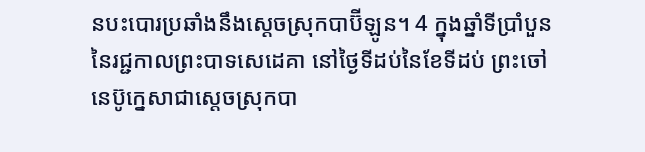នបះបោរប្រឆាំងនឹងស្តេចស្រុកបាប៊ីឡូន។ 4 ក្នុងឆ្នាំទីប្រាំបួននៃរជ្ជកាលព្រះបាទសេដេគា នៅថ្ងៃទីដប់នៃខែទីដប់ ព្រះចៅនេប៊ូក្នេសាជាស្តេចស្រុកបា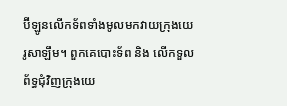ប៊ីឡូនលើកទ័ពទាំងមូលមកវាយក្រុងយេរូសាឡឹម។ ពួកគេបោះទ័ព និង លើកទួលព័ទ្ធជុំវិញក្រុងយេ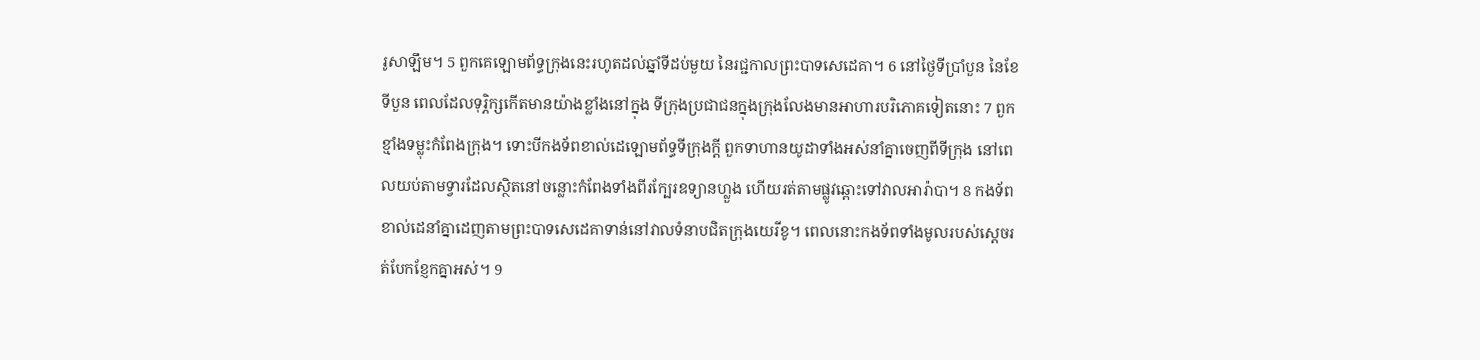រូសាឡឹម។ 5 ពួកគេឡោមព័ទ្ធក្រុងនេះរហូតដល់ឆ្នាំទីដប់មួយ នៃរជ្ជកាលព្រះបាទសេដេគា។ 6 នៅថ្ងៃទីប្រាំបួន នៃខែទីបួន ពេលដែលទុរ្ភិក្សកើតមានយ៉ាងខ្លាំងនៅក្នុង ទីក្រុងប្រជាជនក្នុងក្រុងលែងមានអាហារបរិភោគទៀតនោះ 7 ពួកខ្មាំងទម្លុះកំពែងក្រុង។ ទោះបីកងទ័ពខាល់ដេឡោមព័ទ្ធទីក្រុងក្តី ពួកទាហានយូដាទាំងអស់នាំគ្នាចេញពីទីក្រុង នៅពេលយប់តាមទ្វារដែលស្ថិតនៅចន្លោះកំពែងទាំងពីរក្បែរឧទ្យានហ្លួង ហើយរត់តាមផ្លូវឆ្ពោះទៅវាលអារ៉ាបា។ 8 កងទ័ពខាល់ដេនាំគ្នាដេញតាមព្រះបាទសេដេគាទាន់នៅវាលទំនាបជិតក្រុងយេរីខូ។ ពេលនោះកងទ័ពទាំងមូលរបស់ស្តេចរត់បែកខ្ញែកគ្នាអស់។ 9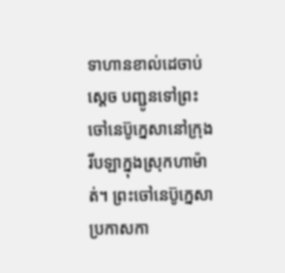ទាហានខាល់ដេចាប់ស្តេច បញ្ជូនទៅព្រះចៅនេប៊ូក្នេសានៅក្រុងរីបឡាក្នុងស្រុកហាម៉ាត់។ ព្រះចៅនេប៊ូក្នេសាប្រកាសកា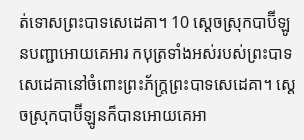ត់ទោសព្រះបាទសេដេគា។ 10 ស្តេចស្រុកបាប៊ីឡូនបញ្ជាអោយគេអារ កបុត្រទាំងអស់របស់ព្រះបាទសេដេគានៅចំពោះព្រះភ័ក្ត្រព្រះបាទសេដេគា។ ស្តេចស្រុកបាប៊ីឡូនក៏បានអោយគេអា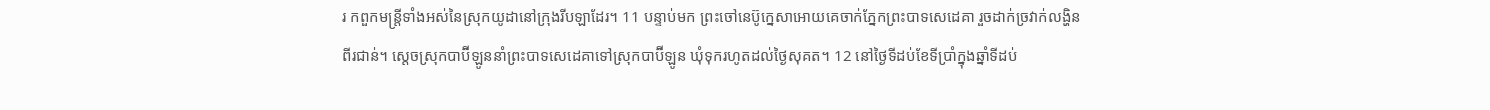រ កពួកមន្ត្រីទាំងអស់នៃស្រុកយូដានៅក្រុងរីបឡាដែរ។ 11 បន្ទាប់មក ព្រះចៅនេប៊ូក្នេសាអោយគេចាក់ភ្នែកព្រះបាទសេដេគា រួចដាក់ច្រវាក់លង្ហិនពីរជាន់។ ស្តេចស្រុកបាប៊ីឡូននាំព្រះបាទសេដេគាទៅស្រុកបាប៊ីឡូន ឃុំទុករហូតដល់ថ្ងៃសុគត។ 12 នៅថ្ងៃទីដប់ខែទីប្រាំក្នុងឆ្នាំទីដប់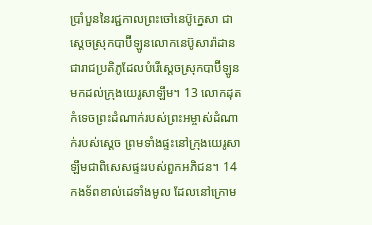ប្រាំបួននៃរជ្ជកាលព្រះចៅនេប៊ូក្នេសា ជាស្តេចស្រុកបាប៊ីឡូនលោកនេប៊ូសារ៉ាដាន ជារាជប្រតិភូដែលបំរើស្តេចស្រុកបាប៊ីឡូនមកដល់ក្រុងយេរូសាឡឹម។ 13 លោកដុតកំទេចព្រះដំណាក់របស់ព្រះអម្ចាស់ដំណាក់របស់ស្តេច ព្រមទាំងផ្ទះនៅក្រុងយេរូសាឡឹមជាពិសេសផ្ទះរបស់ពួកអភិជន។ 14 កងទ័ពខាល់ដេទាំងមូល ដែលនៅក្រោម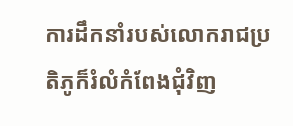ការដឹកនាំរបស់លោករាជប្រតិភូក៏រំលំកំពែងជុំវិញ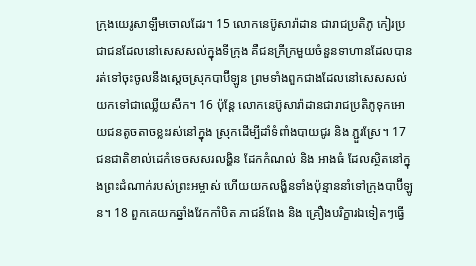ក្រុងយេរូសាឡឹមចោលដែរ។ 15 លោកនេប៊ូសារ៉ាដាន ជារាជប្រតិភូ កៀរប្រជាជនដែលនៅសេសសល់ក្នុងទីក្រុង គឺជនក្រីក្រមួយចំនួនទាហានដែលបានរត់ទៅចុះចូលនឹងស្តេចស្រុកបាប៊ីឡូន ព្រមទាំងពួកជាងដែលនៅសេសសល់យកទៅជាឈ្លើយសឹក។ 16 ប៉ុន្តែ លោកនេប៊ូសារ៉ាដានជារាជប្រតិភូទុកអោយជនតូចតាចខ្លះរស់នៅក្នុង ស្រុកដើម្បីដាំទំពាំងបាយជូរ និង ភ្ជួរស្រែ។ 17 ជនជាតិខាល់ដេកំទេចសសរលង្ហិន ដែកកំណល់ និង អាងធំ ដែលស្ថិតនៅក្នុងព្រះដំណាក់របស់ព្រះអម្ចាស់ ហើយយកលង្ហិនទាំងប៉ុន្មាននាំទៅក្រុងបាប៊ីឡូន។ 18 ពួកគេយកឆ្នាំងវែកកាំបិត ភាជន៍ពែង និង គ្រឿងបរិក្ខារឯទៀតៗធ្វើ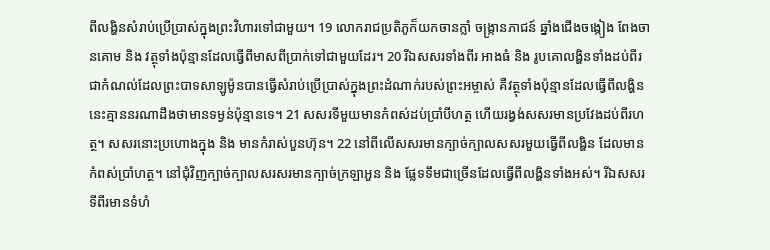ពីលង្ហិនសំរាប់ប្រើប្រាស់ក្នុងព្រះវិហារទៅជាមួយ។ 19 លោករាជប្រតិភូក៏យកចានក្លាំ ចង្ក្រានភាជន៍ ឆ្នាំងជើងចង្កៀង ពែងចានគោម និង វត្ថុទាំងប៉ុន្មានដែលធ្វើពីមាសពីប្រាក់ទៅជាមួយដែរ។ 20 រីឯសសរទាំងពីរ អាងធំ និង រូបគោលង្ហិនទាំងដប់ពីរជាកំណល់ដែលព្រះបាទសាឡូម៉ូនបានធ្វើសំរាប់ប្រើប្រាស់ក្នុងព្រះដំណាក់របស់ព្រះអម្ចាស់ គឺវត្ថុទាំងប៉ុន្មានដែលធ្វើពីលង្ហិននេះគ្មាននរណាដឹងថាមានទម្ងន់ប៉ុន្មានទេ។ 21 សសរទីមួយមានកំពស់ដប់ប្រាំបីហត្ថ ហើយរង្វង់សសរមានប្រវែងដប់ពីរហត្ថ។ សសរនោះប្រហោងក្នុង និង មានកំរាស់បួនហ៊ុន។ 22 នៅពីលើសសរមានក្បាច់ក្បាលសសរមួយធ្វើពីលង្ហិន ដែលមានកំពស់ប្រាំហត្ថ។ នៅជុំវិញក្បាច់ក្បាលសរសរមានក្បាច់ក្រឡាអួន និង ផ្លែទទឹមជាច្រើនដែលធ្វើពីលង្ហិនទាំងអស់។ រីឯសសរទីពីរមានទំហំ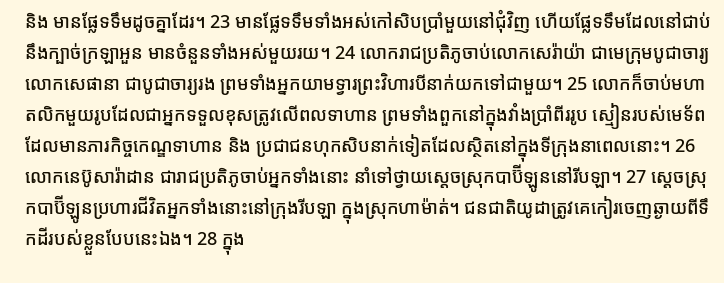និង មានផ្លែទទឹមដូចគ្នាដែរ។ 23 មានផ្លែទទឹមទាំងអស់កៅសិបប្រាំមួយនៅជុំវិញ ហើយផ្លែទទឹមដែលនៅជាប់នឹងក្បាច់ក្រឡាអួន មានចំនួនទាំងអស់មួយរយ។ 24 លោករាជប្រតិភូចាប់លោកសេរ៉ាយ៉ា ជាមេក្រុមបូជាចារ្យលោកសេផានា ជាបូជាចារ្យរង ព្រមទាំងអ្នកយាមទ្វារព្រះវិហារបីនាក់យកទៅជាមួយ។ 25 លោកក៏ចាប់មហាតលិកមួយរូបដែលជាអ្នកទទួលខុសត្រូវលើពលទាហាន ព្រមទាំងពួកនៅក្នុងវាំងប្រាំពីររូប ស្មៀនរបស់មេទ័ពដែលមានភារកិច្ចកេណ្ឌទាហាន និង ប្រជាជនហុកសិបនាក់ទៀតដែលស្ថិតនៅក្នុងទីក្រុងនាពេលនោះ។ 26 លោកនេប៊ូសារ៉ាដាន ជារាជប្រតិភូចាប់អ្នកទាំងនោះ នាំទៅថ្វាយស្តេចស្រុកបាប៊ីឡូននៅរីបឡា។ 27 ស្តេចស្រុកបាប៊ីឡូនប្រហារជីវិតអ្នកទាំងនោះនៅក្រុងរីបឡា ក្នុងស្រុកហាម៉ាត់។ ជនជាតិយូដាត្រូវគេកៀរចេញឆ្ងាយពីទឹកដីរបស់ខ្លួនបែបនេះឯង។ 28 ក្នុង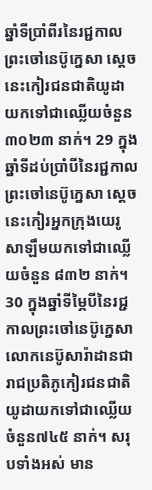ឆ្នាំទីប្រាំពីរនៃរជ្ជកាលព្រះចៅនេប៊ូក្នេសា ស្តេចនេះកៀរជនជាតិយូដា យកទៅជាឈ្លើយចំនួន ៣០២៣ នាក់។ 29 ក្នុងឆ្នាំទីដប់ប្រាំបីនៃរជ្ជកាលព្រះចៅនេប៊ូក្នេសា ស្តេចនេះកៀរអ្នកក្រុងយេរូសាឡឹមយកទៅជាឈ្លើយចំនួន ៨៣២ នាក់។ 30 ក្នុងឆ្នាំទីម្ភៃបីនៃរជ្ជកាលព្រះចៅនេប៊ូក្នេសា លោកនេប៊ូសារ៉ាដានជារាជប្រតិភូកៀរជនជាតិយូដាយកទៅជាឈ្លើយចំនួន៧៤៥ នាក់។ សរុបទាំងអស់ មាន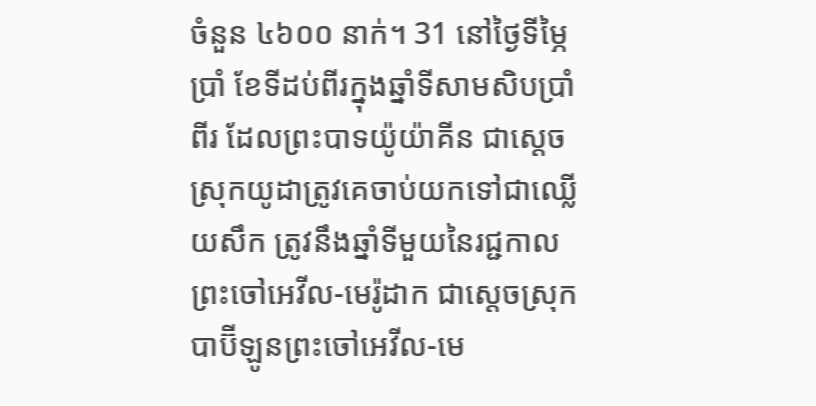ចំនួន ៤៦០០ នាក់។ 31 នៅថ្ងៃទីម្ភៃប្រាំ ខែទីដប់ពីរក្នុងឆ្នាំទីសាមសិបប្រាំពីរ ដែលព្រះបាទយ៉ូយ៉ាគីន ជាស្តេចស្រុកយូដាត្រូវគេចាប់យកទៅជាឈ្លើយសឹក ត្រូវនឹងឆ្នាំទីមួយនៃរជ្ជកាលព្រះចៅអេវីល-មេរ៉ូដាក ជាស្តេចស្រុកបាប៊ីឡូនព្រះចៅអេវីល-មេ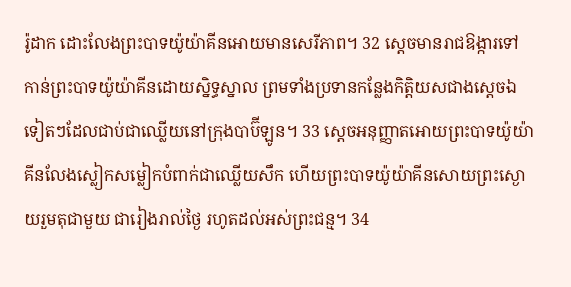រ៉ូដាក ដោះលែងព្រះបាទយ៉ូយ៉ាគីនអោយមានសេរីភាព។ 32 ស្តេចមានរាជឱង្ការទៅកាន់ព្រះបាទយ៉ូយ៉ាគីនដោយស្និទ្ធស្នាល ព្រមទាំងប្រទានកន្លែងកិត្តិយសជាងស្តេចឯទៀតៗដែលជាប់ជាឈ្លើយនៅក្រុងបាប៊ីឡូន។ 33 ស្តេចអនុញ្ញាតអោយព្រះបាទយ៉ូយ៉ាគីនលែងស្លៀកសម្លៀកបំពាក់ជាឈ្លើយសឹក ហើយព្រះបាទយ៉ូយ៉ាគីនសោយព្រះស្ងោយរួមតុជាមួយ ជារៀងរាល់ថ្ងៃ រហូតដល់អស់ព្រះជន្ម។ 34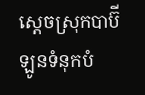ស្តេចស្រុកបាប៊ីឡូនទំនុកបំ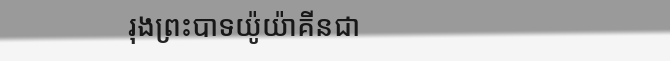រុងព្រះបាទយ៉ូយ៉ាគីនជា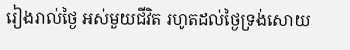រៀងរាល់ថ្ងៃ អស់មួយជីវិត រហូតដល់ថ្ងៃទ្រង់សោយ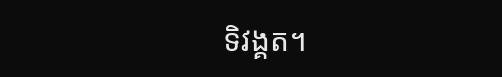ទិវង្គត។